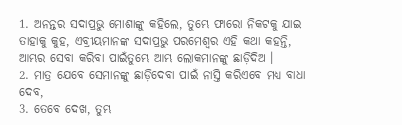1. ଅନନ୍ତର ସଦାପ୍ରଭୁ ମୋଶାଙ୍କୁ କହିଲେ, ତୁମ୍ଭେ ଫାରୋ ନିକଟକୁ ଯାଇ ତାହାକୁ କୁହ, ଏବ୍ରୀୟମାନଙ୍କ ସଦାପ୍ରଭୁ ପରମେଶ୍ଵର ଏହି କଥା କହନ୍ତି, ଆମ୍ଭର ସେବା କରିବା ପାଇଁତୁମ୍ଭେ ଆମ୍ଭ ଲୋକମାନଙ୍କୁ ଛାଡ଼ିଦିଅ ।
2. ମାତ୍ର ଯେବେ ସେମାନଙ୍କୁ ଛାଡ଼ିଦେବା ପାଇଁ ନାସ୍ତି କରିଏବେ ମଧ୍ୟ ବାଧା ଦେବ,
3. ତେବେ ଦେଖ, ତୁମ୍ଭ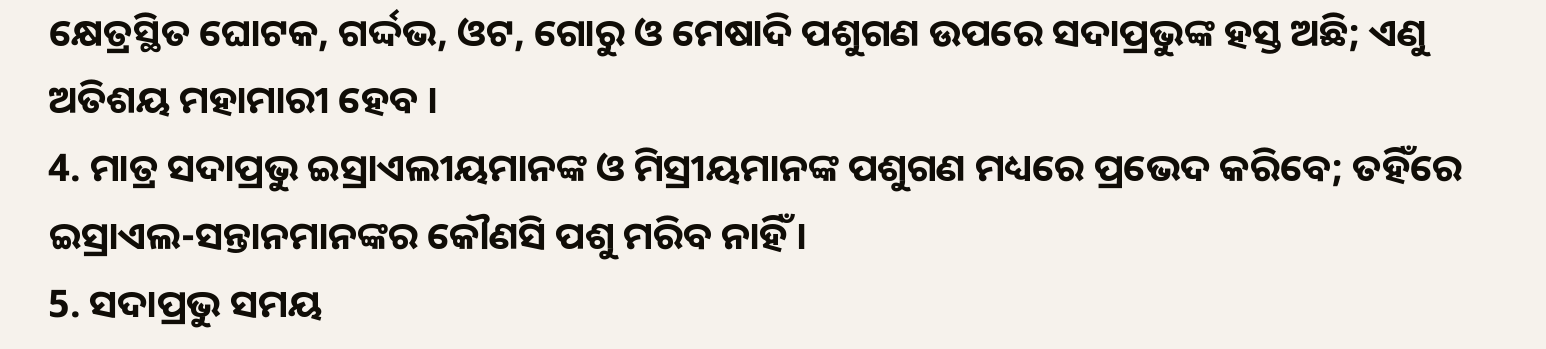କ୍ଷେତ୍ରସ୍ଥିତ ଘୋଟକ, ଗର୍ଦ୍ଦଭ, ଓଟ, ଗୋରୁ ଓ ମେଷାଦି ପଶୁଗଣ ଉପରେ ସଦାପ୍ରଭୁଙ୍କ ହସ୍ତ ଅଛି; ଏଣୁ ଅତିଶୟ ମହାମାରୀ ହେବ ।
4. ମାତ୍ର ସଦାପ୍ରଭୁ ଇସ୍ରାଏଲୀୟମାନଙ୍କ ଓ ମିସ୍ରୀୟମାନଙ୍କ ପଶୁଗଣ ମଧ୍ୟରେ ପ୍ରଭେଦ କରିବେ; ତହିଁରେ ଇସ୍ରାଏଲ-ସନ୍ତାନମାନଙ୍କର କୌଣସି ପଶୁ ମରିବ ନାହିଁ ।
5. ସଦାପ୍ରଭୁ ସମୟ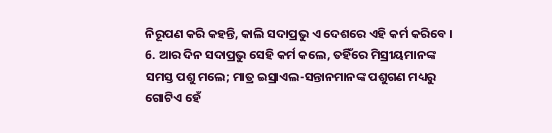ନିରୂପଣ କରି କହନ୍ତି, କାଲି ସଦାପ୍ରଭୁ ଏ ଦେଶରେ ଏହି କର୍ମ କରିବେ ।
6. ଆର ଦିନ ସଦାପ୍ରଭୁ ସେହି କର୍ମ କଲେ, ତହିଁରେ ମିସ୍ରୀୟମାନଙ୍କ ସମସ୍ତ ପଶୁ ମଲେ; ମାତ୍ର ଇସ୍ରାଏଲ-ସନ୍ତାନମାନଙ୍କ ପଶୁଗଣ ମଧ୍ୟରୁ ଗୋଟିଏ ହେଁ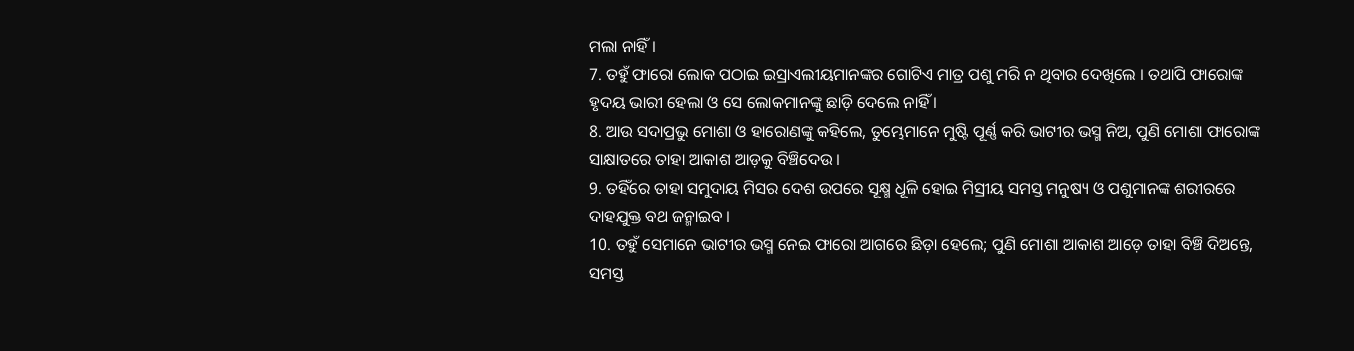ମଲା ନାହିଁ ।
7. ତହୁଁ ଫାରୋ ଲୋକ ପଠାଇ ଇସ୍ରାଏଲୀୟମାନଙ୍କର ଗୋଟିଏ ମାତ୍ର ପଶୁ ମରି ନ ଥିବାର ଦେଖିଲେ । ତଥାପି ଫାରୋଙ୍କ ହୃଦୟ ଭାରୀ ହେଲା ଓ ସେ ଲୋକମାନଙ୍କୁ ଛାଡ଼ି ଦେଲେ ନାହିଁ ।
8. ଆଉ ସଦାପ୍ରଭୁ ମୋଶା ଓ ହାରୋଣଙ୍କୁ କହିଲେ, ତୁମ୍ଭେମାନେ ମୁଷ୍ଟି ପୂର୍ଣ୍ଣ କରି ଭାଟୀର ଭସ୍ମ ନିଅ, ପୁଣି ମୋଶା ଫାରୋଙ୍କ ସାକ୍ଷାତରେ ତାହା ଆକାଶ ଆଡ଼କୁ ବିଞ୍ଚିଦେଉ ।
9. ତହିଁରେ ତାହା ସମୁଦାୟ ମିସର ଦେଶ ଉପରେ ସୂକ୍ଷ୍ମ ଧୂଳି ହୋଇ ମିସ୍ରୀୟ ସମସ୍ତ ମନୁଷ୍ୟ ଓ ପଶୁମାନଙ୍କ ଶରୀରରେ ଦାହଯୁକ୍ତ ବଥ ଜନ୍ମାଇବ ।
10. ତହୁଁ ସେମାନେ ଭାଟୀର ଭସ୍ମ ନେଇ ଫାରୋ ଆଗରେ ଛିଡ଼ା ହେଲେ; ପୁଣି ମୋଶା ଆକାଶ ଆଡ଼େ ତାହା ବିଞ୍ଚି ଦିଅନ୍ତେ, ସମସ୍ତ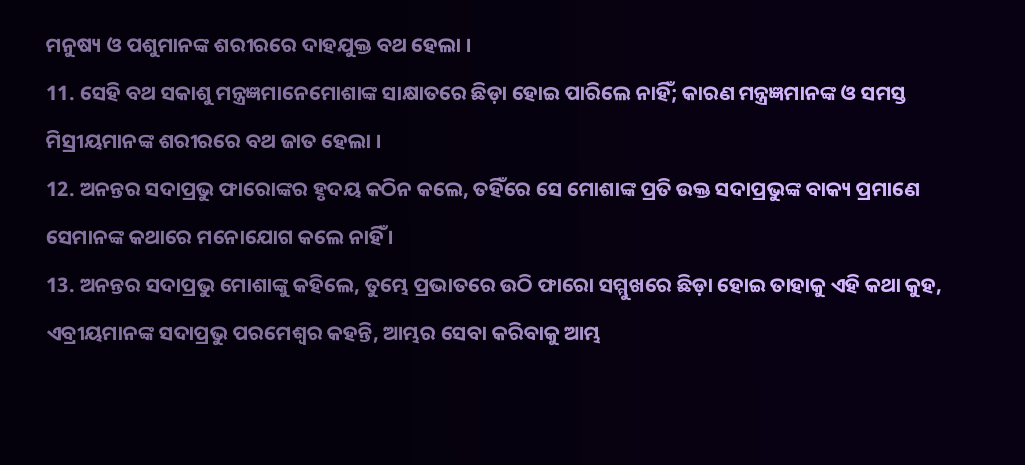ମନୁଷ୍ୟ ଓ ପଶୁମାନଙ୍କ ଶରୀରରେ ଦାହଯୁକ୍ତ ବଥ ହେଲା ।
11. ସେହି ବଥ ସକାଶୁ ମନ୍ତ୍ରଜ୍ଞମାନେମୋଶାଙ୍କ ସାକ୍ଷାତରେ ଛିଡ଼ା ହୋଇ ପାରିଲେ ନାହିଁ; କାରଣ ମନ୍ତ୍ରଜ୍ଞମାନଙ୍କ ଓ ସମସ୍ତ ମିସ୍ରୀୟମାନଙ୍କ ଶରୀରରେ ବଥ ଜାତ ହେଲା ।
12. ଅନନ୍ତର ସଦାପ୍ରଭୁ ଫାରୋଙ୍କର ହୃଦୟ କଠିନ କଲେ, ତହିଁରେ ସେ ମୋଶାଙ୍କ ପ୍ରତି ଉକ୍ତ ସଦାପ୍ରଭୁଙ୍କ ବାକ୍ୟ ପ୍ରମାଣେ ସେମାନଙ୍କ କଥାରେ ମନୋଯୋଗ କଲେ ନାହିଁ ।
13. ଅନନ୍ତର ସଦାପ୍ରଭୁ ମୋଶାଙ୍କୁ କହିଲେ, ତୁମ୍ଭେ ପ୍ରଭାତରେ ଉଠି ଫାରୋ ସମ୍ମୁଖରେ ଛିଡ଼ା ହୋଇ ତାହାକୁ ଏହି କଥା କୁହ, ଏବ୍ରୀୟମାନଙ୍କ ସଦାପ୍ରଭୁ ପରମେଶ୍ଵର କହନ୍ତି, ଆମ୍ଭର ସେବା କରିବାକୁ ଆମ୍ଭ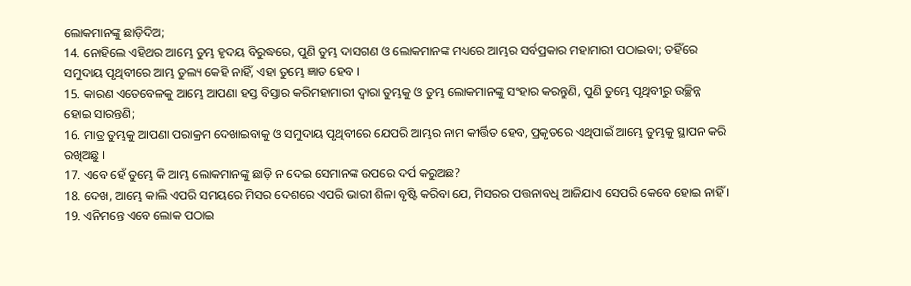ଲୋକମାନଙ୍କୁ ଛାଡ଼ିଦିଅ;
14. ନୋହିଲେ ଏହିଥର ଆମ୍ଭେ ତୁମ୍ଭ ହୃଦୟ ବିରୁଦ୍ଧରେ, ପୁଣି ତୁମ୍ଭ ଦାସଗଣ ଓ ଲୋକମାନଙ୍କ ମଧ୍ୟରେ ଆମ୍ଭର ସର୍ବପ୍ରକାର ମହାମାରୀ ପଠାଇବା; ତହିଁରେ ସମୁଦାୟ ପୃଥିବୀରେ ଆମ୍ଭ ତୁଲ୍ୟ କେହି ନାହିଁ, ଏହା ତୁମ୍ଭେ ଜ୍ଞାତ ହେବ ।
15. କାରଣ ଏତେବେଳକୁ ଆମ୍ଭେ ଆପଣା ହସ୍ତ ବିସ୍ତାର କରିମହାମାରୀ ଦ୍ଵାରା ତୁମ୍ଭକୁ ଓ ତୁମ୍ଭ ଲୋକମାନଙ୍କୁ ସଂହାର କରନ୍ତୁଣି, ପୁଣି ତୁମ୍ଭେ ପୃଥିବୀରୁ ଉଚ୍ଛିନ୍ନ ହୋଇ ସାରନ୍ତଣି;
16. ମାତ୍ର ତୁମ୍ଭକୁ ଆପଣା ପରାକ୍ରମ ଦେଖାଇବାକୁ ଓ ସମୁଦାୟ ପୃଥିବୀରେ ଯେପରି ଆମ୍ଭର ନାମ କୀର୍ତ୍ତିତ ହେବ, ପ୍ରକୃତରେ ଏଥିପାଇଁ ଆମ୍ଭେ ତୁମ୍ଭକୁ ସ୍ଥାପନ କରି ରଖିଅଛୁ ।
17. ଏବେ ହେଁ ତୁମ୍ଭେ କି ଆମ୍ଭ ଲୋକମାନଙ୍କୁ ଛାଡ଼ି ନ ଦେଇ ସେମାନଙ୍କ ଉପରେ ଦର୍ପ କରୁଅଛ?
18. ଦେଖ, ଆମ୍ଭେ କାଲି ଏପରି ସମୟରେ ମିସର ଦେଶରେ ଏପରି ଭାରୀ ଶିଳା ବୃଷ୍ଟି କରିବା ଯେ, ମିସରର ପତ୍ତନାବଧି ଆଜିଯାଏ ସେପରି କେବେ ହୋଇ ନାହିଁ ।
19. ଏନିମନ୍ତେ ଏବେ ଲୋକ ପଠାଇ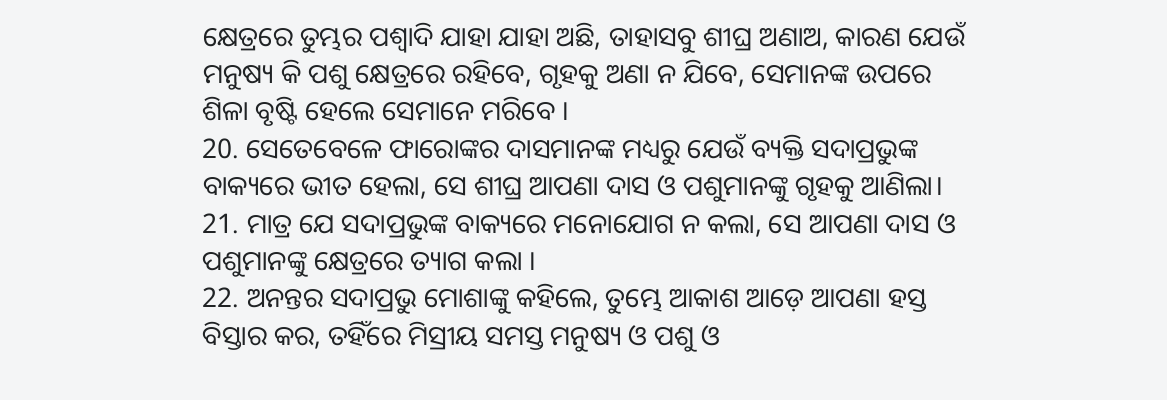କ୍ଷେତ୍ରରେ ତୁମ୍ଭର ପଶ୍ଵାଦି ଯାହା ଯାହା ଅଛି, ତାହାସବୁ ଶୀଘ୍ର ଅଣାଅ, କାରଣ ଯେଉଁ ମନୁଷ୍ୟ କି ପଶୁ କ୍ଷେତ୍ରରେ ରହିବେ, ଗୃହକୁ ଅଣା ନ ଯିବେ, ସେମାନଙ୍କ ଉପରେ ଶିଳା ବୃଷ୍ଟି ହେଲେ ସେମାନେ ମରିବେ ।
20. ସେତେବେଳେ ଫାରୋଙ୍କର ଦାସମାନଙ୍କ ମଧ୍ୟରୁ ଯେଉଁ ବ୍ୟକ୍ତି ସଦାପ୍ରଭୁଙ୍କ ବାକ୍ୟରେ ଭୀତ ହେଲା, ସେ ଶୀଘ୍ର ଆପଣା ଦାସ ଓ ପଶୁମାନଙ୍କୁ ଗୃହକୁ ଆଣିଲା।
21. ମାତ୍ର ଯେ ସଦାପ୍ରଭୁଙ୍କ ବାକ୍ୟରେ ମନୋଯୋଗ ନ କଲା, ସେ ଆପଣା ଦାସ ଓ ପଶୁମାନଙ୍କୁ କ୍ଷେତ୍ରରେ ତ୍ୟାଗ କଲା ।
22. ଅନନ୍ତର ସଦାପ୍ରଭୁ ମୋଶାଙ୍କୁ କହିଲେ, ତୁମ୍ଭେ ଆକାଶ ଆଡ଼େ ଆପଣା ହସ୍ତ ବିସ୍ତାର କର, ତହିଁରେ ମିସ୍ରୀୟ ସମସ୍ତ ମନୁଷ୍ୟ ଓ ପଶୁ ଓ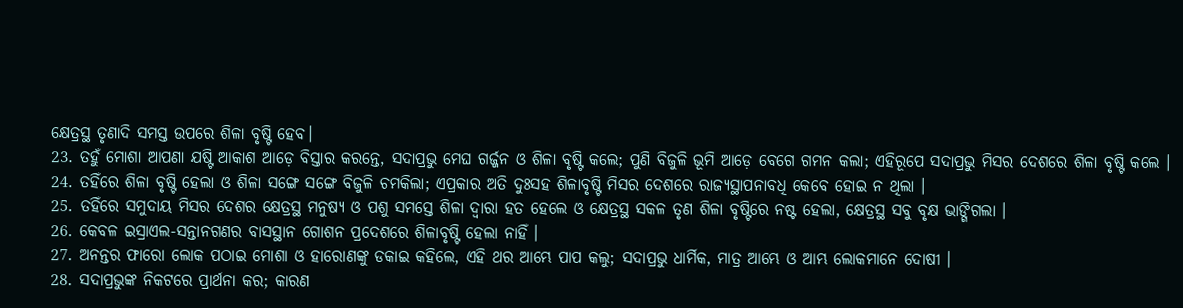କ୍ଷେତ୍ରସ୍ଥ ତୃଣାଦି ସମସ୍ତ ଉପରେ ଶିଳା ବୃଷ୍ଟି ହେବ।
23. ତହୁଁ ମୋଶା ଆପଣା ଯଷ୍ଟି ଆକାଶ ଆଡ଼େ ବିସ୍ତାର କରନ୍ତେ, ସଦାପ୍ରଭୁ ମେଘ ଗର୍ଜ୍ଜନ ଓ ଶିଳା ବୃଷ୍ଟି କଲେ; ପୁଣି ବିଜୁଳି ଭୂମି ଆଡ଼େ ବେଗେ ଗମନ କଲା; ଏହିରୂପେ ସଦାପ୍ରଭୁ ମିସର ଦେଶରେ ଶିଳା ବୃଷ୍ଟି କଲେ ।
24. ତହିଁରେ ଶିଳା ବୃଷ୍ଟି ହେଲା ଓ ଶିଳା ସଙ୍ଗେ ସଙ୍ଗେ ବିଜୁଳି ଚମକିଲା; ଏପ୍ରକାର ଅତି ଦୁଃସହ ଶିଳାବୃଷ୍ଟି ମିସର ଦେଶରେ ରାଜ୍ୟସ୍ଥାପନାବଧି କେବେ ହୋଇ ନ ଥିଲା ।
25. ତହିଁରେ ସମୁଦାୟ ମିସର ଦେଶର କ୍ଷେତ୍ରସ୍ଥ ମନୁଷ୍ୟ ଓ ପଶୁ ସମସ୍ତେ ଶିଳା ଦ୍ଵାରା ହତ ହେଲେ ଓ କ୍ଷେତ୍ରସ୍ଥ ସକଳ ତୃଣ ଶିଳା ବୃଷ୍ଟିରେ ନଷ୍ଟ ହେଲା, କ୍ଷେତ୍ରସ୍ଥ ସବୁ ବୃକ୍ଷ ଭାଙ୍ଗିଗଲା ।
26. କେବଳ ଇସ୍ରାଏଲ-ସନ୍ତାନଗଣର ବାସସ୍ଥାନ ଗୋଶନ ପ୍ରଦେଶରେ ଶିଳାବୃଷ୍ଟି ହେଲା ନାହିଁ ।
27. ଅନନ୍ତର ଫାରୋ ଲୋକ ପଠାଇ ମୋଶା ଓ ହାରୋଣଙ୍କୁ ଡକାଇ କହିଲେ, ଏହି ଥର ଆମ୍ଭେ ପାପ କଲୁ; ସଦାପ୍ରଭୁ ଧାର୍ମିକ, ମାତ୍ର ଆମ୍ଭେ ଓ ଆମ୍ଭ ଲୋକମାନେ ଦୋଷୀ ।
28. ସଦାପ୍ରଭୁଙ୍କ ନିକଟରେ ପ୍ରାର୍ଥନା କର; କାରଣ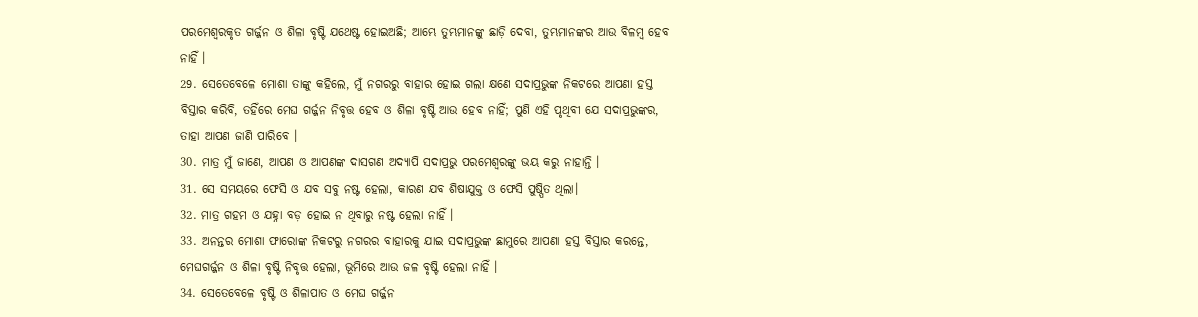ପରମେଶ୍ଵରକୃତ ଗର୍ଜ୍ଜନ ଓ ଶିଳା ବୃଷ୍ଟି ଯଥେଷ୍ଟ ହୋଇଅଛି; ଆମ୍ଭେ ତୁମ୍ଭମାନଙ୍କୁ ଛାଡ଼ି ଦେବା, ତୁମ୍ଭମାନଙ୍କର ଆଉ ବିଳମ୍ଵ ହେବ ନାହିଁ ।
29. ସେତେବେଳେ ମୋଶା ତାଙ୍କୁ କହିଲେ, ମୁଁ ନଗରରୁ ବାହାର ହୋଇ ଗଲା କ୍ଷଣେ ସଦାପ୍ରଭୁଙ୍କ ନିକଟରେ ଆପଣା ହସ୍ତ ବିସ୍ତାର କରିବି, ତହିଁରେ ମେଘ ଗର୍ଜ୍ଜନ ନିବୃତ୍ତ ହେବ ଓ ଶିଳା ବୃଷ୍ଟି ଆଉ ହେବ ନାହିଁ; ପୁଣି ଏହି ପୃଥିବୀ ଯେ ସଦାପ୍ରଭୁଙ୍କର, ତାହା ଆପଣ ଜାଣି ପାରିବେ ।
30. ମାତ୍ର ମୁଁ ଜାଣେ, ଆପଣ ଓ ଆପଣଙ୍କ ଦାସଗଣ ଅଦ୍ୟାପି ସଦାପ୍ରଭୁ ପରମେଶ୍ଵରଙ୍କୁ ଭୟ କରୁ ନାହାନ୍ତି ।
31. ସେ ସମୟରେ ଫେସି ଓ ଯବ ସବୁ ନଷ୍ଟ ହେଲା, କାରଣ ଯବ ଶିଷାଯୁକ୍ତ ଓ ଫେସି ପୁଷ୍ପିତ ଥିଲା।
32. ମାତ୍ର ଗହମ ଓ ଯହ୍ନା ବଡ଼ ହୋଇ ନ ଥିବାରୁ ନଷ୍ଟ ହେଲା ନାହିଁ ।
33. ଅନନ୍ତର ମୋଶା ଫାରୋଙ୍କ ନିକଟରୁ ନଗରର ବାହାରକୁ ଯାଇ ସଦାପ୍ରଭୁଙ୍କ ଛାମୁରେ ଆପଣା ହସ୍ତ ବିସ୍ତାର କରନ୍ତେ, ମେଘଗର୍ଜ୍ଜନ ଓ ଶିଳା ବୃଷ୍ଟି ନିବୃତ୍ତ ହେଲା, ଭୂମିରେ ଆଉ ଜଳ ବୃଷ୍ଟି ହେଲା ନାହିଁ ।
34. ସେତେବେଳେ ବୃଷ୍ଟି ଓ ଶିଳାପାତ ଓ ମେଘ ଗର୍ଜ୍ଜନ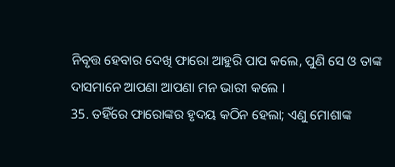ନିବୃତ୍ତ ହେବାର ଦେଖି ଫାରୋ ଆହୁରି ପାପ କଲେ, ପୁଣି ସେ ଓ ତାଙ୍କ ଦାସମାନେ ଆପଣା ଆପଣା ମନ ଭାରୀ କଲେ ।
35. ତହିଁରେ ଫାରୋଙ୍କର ହୃଦୟ କଠିନ ହେଲା; ଏଣୁ ମୋଶାଙ୍କ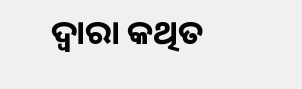ଦ୍ଵାରା କଥିତ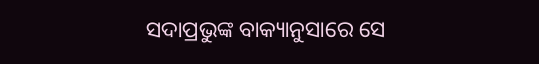ସଦାପ୍ରଭୁଙ୍କ ବାକ୍ୟାନୁସାରେ ସେ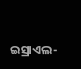ଇସ୍ରାଏଲ-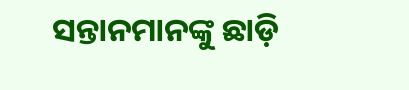ସନ୍ତାନମାନଙ୍କୁ ଛାଡ଼ି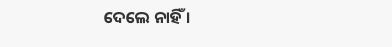ଦେଲେ ନାହିଁ ।